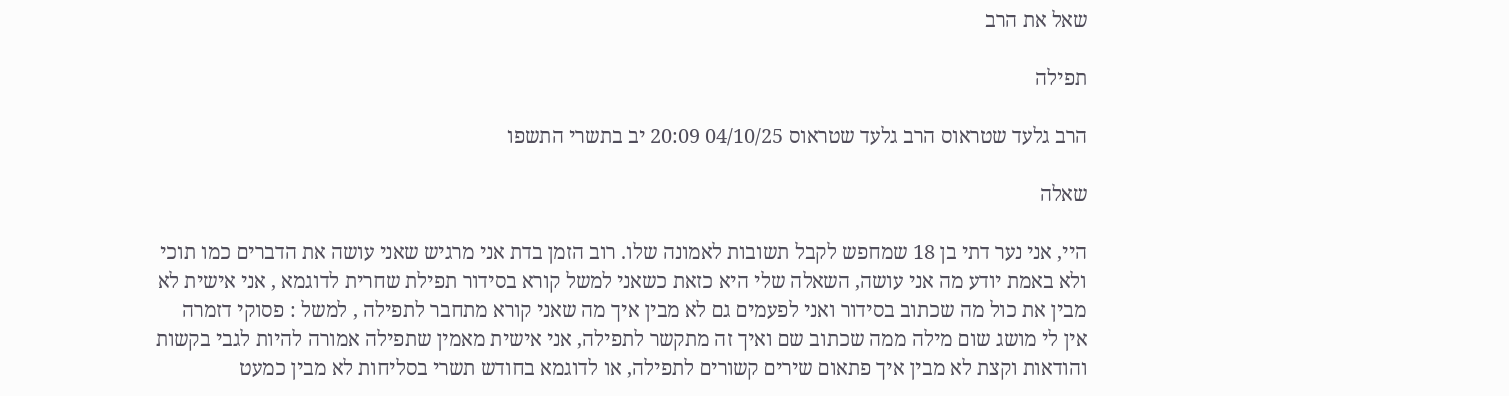שאל את הרב

תפילה

הרב גלעד שטראוס הרב גלעד שטראוס 04/10/25 20:09 יב בתשרי התשפו

שאלה

היי, אני נער דתי בן 18 שמחפש לקבל תשובות לאמונה שלו. רוב הזמן בדת אני מרגיש שאני עושה את הדברים כמו תוכי ולא באמת יודע מה אני עושה, השאלה שלי היא כזאת כשאני למשל קורא בסידור תפילת שחרית לדוגמא , אני אישית לא מבין את כול מה שכתוב בסידור ואני לפעמים גם לא מבין איך מה שאני קורא מתחבר לתפילה , למשל : פסוקי דזמרה אין לי מושג שום מילה ממה שכתוב שם ואיך זה מתקשר לתפילה, אני אישית מאמין שתפילה אמורה להיות לגבי בקשות והודאות וקצת לא מבין איך פתאום שירים קשורים לתפילה, או לדוגמא בחודש תשרי בסליחות לא מבין כמעט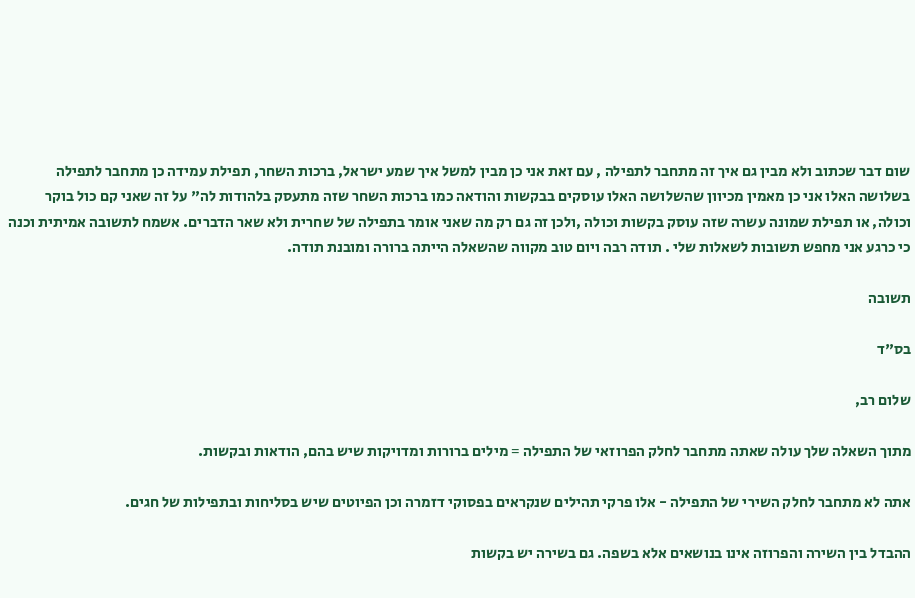שום דבר שכתוב ולא מבין גם איך זה מתחבר לתפילה , עם זאת אני כן מבין למשל איך שמע ישראל, ברכות השחר, תפילת עמידה כן מתחבר לתפילה בשלושה האלו אני כן מאמין מכיוון שהשלושה האלו עוסקים בבקשות והודאה כמו ברכות השחר שזה מתעסק בלהודות לה" על זה שאני קם כול בוקר וכולה, או תפילת שמונה עשרה שזה עוסק בקשות וכולה ,ולכן זה גם רק מה שאני אומר בתפילה של שחרית ולא שאר הדברים. אשמח לתשובה אמיתית וכנה כי כרגע אני מחפש תשובות לשאלות שלי . תודה רבה ויום טוב מקווה שהשאלה הייתה ברורה ומובנת תודה.

תשובה

בס"ד

שלום רב,

מתוך השאלה שלך עולה שאתה מתחבר לחלק הפרוזאי של התפילה = מילים ברורות ומדויקות שיש בהם, הודאות ובקשות.

אתה לא מתחבר לחלק השירי של התפילה - אלו פרקי תהילים שנקראים בפסוקי דזמרה וכן הפיוטים שיש בסליחות ובתפילות של חגים.

ההבדל בין השירה והפרוזה אינו בנושאים אלא בשפה. גם בשירה יש בקשות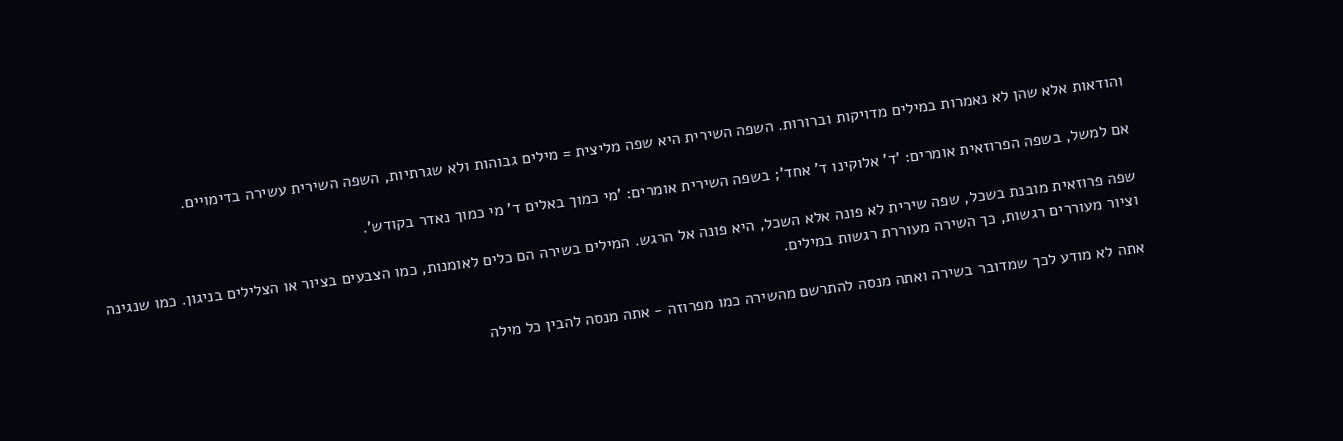והודאות אלא שהן לא נאמרות במילים מדויקות וברורות. השפה השירית היא שפה מליצית = מילים גבוהות ולא שגרתיות, השפה השירית עשירה בדימויים.

אם למשל, בשפה הפרוזאית אומרים: 'ד' אלוקינו ד' אחד'; בשפה השירית אומרים: 'מי כמוך באלים ד' מי כמוך נאדר בקודש'.

שפה פרוזאית מובנת בשכל, שפה שירית לא פונה אלא השכל, היא פונה אל הרגש. המילים בשירה הם כלים לאומנות, כמו הצבעים בציור או הצלילים בניגון. כמו שנגינה וציור מעוררים רגשות, כך השירה מעוררת רגשות במילים.

אתה לא מודע לכך שמדובר בשירה ואתה מנסה להתרשם מהשירה כמו מפרוזה - אתה מנסה להבין כל מילה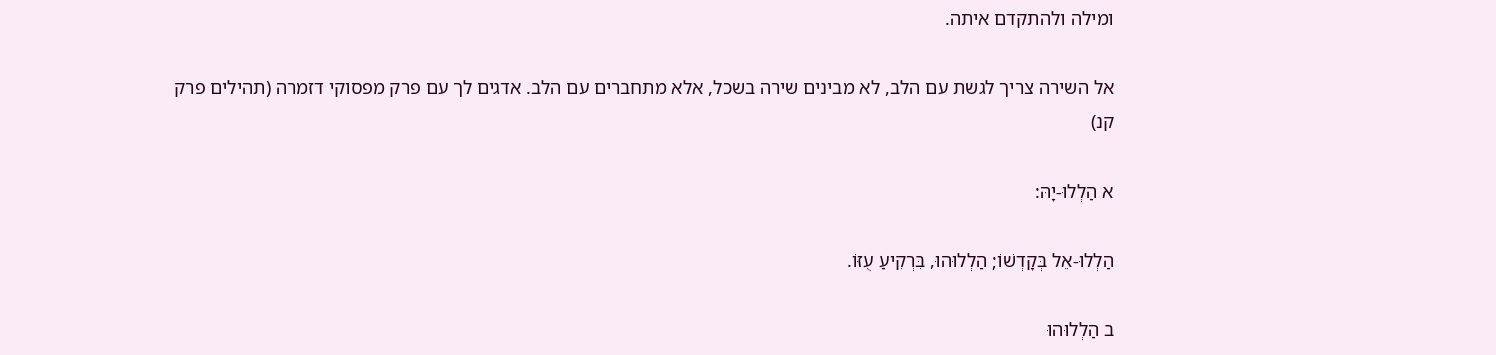ומילה ולהתקדם איתה.

אל השירה צריך לגשת עם הלב, לא מבינים שירה בשכל, אלא מתחברים עם הלב. אדגים לך עם פרק מפסוקי דזמרה (תהילים פרק קנ)

א הַלְלוּ-יָהּ:

הַלְלוּ-אֵל בְּקָדְשׁוֹ; הַלְלוּהוּ, בִּרְקִיעַ עֻזּוֹ.

ב הַלְלוּהוּ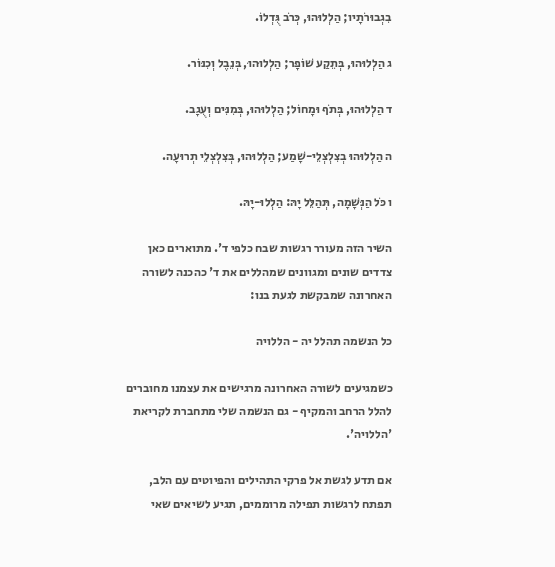בִגְבוּרֹתָיו; הַלְלוּהוּ, כְּרֹב גֻּדְלוֹ.

ג הַלְלוּהוּ, בְּתֵקַע שׁוֹפָר; הַלְלוּהוּ, בְּנֵבֶל וְכִנּוֹר.

ד הַלְלוּהוּ, בְּתֹף וּמָחוֹל; הַלְלוּהוּ, בְּמִנִּים וְעֻגָב.

ה הַלְלוּהוּ בְצִלְצְלֵי-שָׁמַע; הַלְלוּהוּ, בְּצִלְצְלֵי תְרוּעָה.

ו כֹּל הַנְּשָׁמָה, תְּהַלֵּל יָהּ: הַלְלוּ-יָהּ.

השיר הזה מעורר רגשות שבח כלפי ד'. מתוארים כאן צדדים שונים ומגוונים שמהללים את ד' כהכנה לשורה האחרונה שמבקשת לגעת בנו:

כל הנשמה תהלל יה - הללויה

כשמגיעים לשורה האחרונה מרגישים את עצמנו מחוברים להלל הרחב והמקיף - גם הנשמה שלי מתחברת לקריאת 'הללויה'.

אם תדע לגשת אל פרקי התהילים והפיוטים עם הלב, תפתח לרגשות תפילה מרוממים, תגיע לשיאים שאי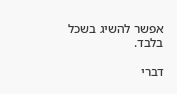אפשר להשיג בשכל בלבד.

דברי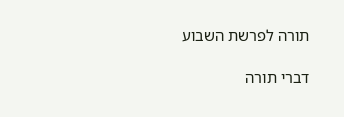תורה לפרשת השבוע

דברי תורה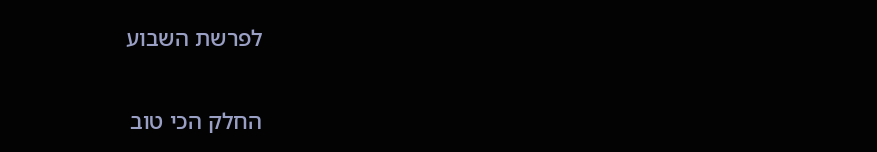לפרשת השבוע

החלק הכי טוב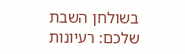בשולחן השבת שלכם: רעיונות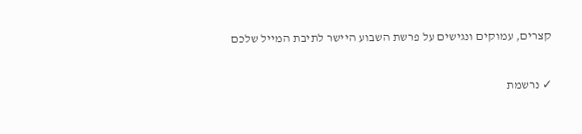קצרים, עמוקים ונגישים על פרשת השבוע היישר לתיבת המייל שלכם

✓ נרשמת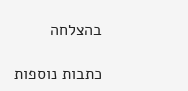בהצלחה

כתבות נוספות